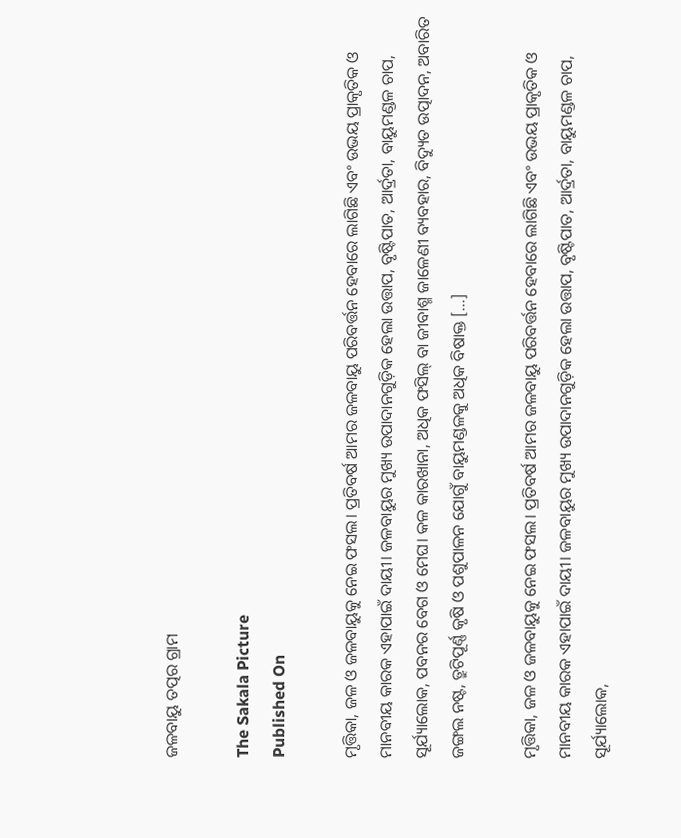ଜଳବାୟୁ ତତ୍ପର ଗ୍ରାମ

The Sakala Picture
Published On

ମୃତ୍ତିକା, ଜଳ ଓ ଜଳବାୟୁକୁ ନେଇ ଫସଲ। ପ୍ରତିବର୍ଷ ଆମର ଜଳବାୟୁ ପରିବର୍ତ୍ତନ ହେବାରେ ଲାଗିଛି ଏବଂ ଉଭୟ ପ୍ରାକୃତିକ ଓ ମାନବୀୟ କାରକ ଏହାପାଇଁ ଦାୟୀ। ଜଳବାୟୁର ମୁଖ୍ୟ ଉପାଦାନଗୁଡ଼ିକ ହେଲା ଉତ୍ତାପ, ବୃଷ୍ଟିପାତ, ଆର୍ଦ୍ରତା, ବାୟୁମଣ୍ଡଳ ଚାପ, ସୂର୍ଯ୍ୟାଲୋକ, ପବନର ବେଗ ଓ ମେଘ। କଳ କାରଖାନା, ଅଧିକ ଫସିଲ୍‌‌ ବା ଜୀବାଶ୍ମ ଜାଳେଣୀ ବ୍ୟବହାର, ବିଦ୍ୟୁତ ଉତ୍ପାଦନ, ଅବାରିତ ଜଙ୍ଗଲ ନଷ୍ଟ, ତ୍ରୁଟିପୂର୍ଣ୍ଣ କୃଷି ଓ ପଶୁପାଳନ ଯୋଗୁଁ ବାୟୁମଣ୍ଡଳକୁ ଅଧିକ ବିଷାକ୍ତ […]

ମୃତ୍ତିକା, ଜଳ ଓ ଜଳବାୟୁକୁ ନେଇ ଫସଲ। ପ୍ରତିବର୍ଷ ଆମର ଜଳବାୟୁ ପରିବର୍ତ୍ତନ ହେବାରେ ଲାଗିଛି ଏବଂ ଉଭୟ ପ୍ରାକୃତିକ ଓ ମାନବୀୟ କାରକ ଏହାପାଇଁ ଦାୟୀ। ଜଳବାୟୁର ମୁଖ୍ୟ ଉପାଦାନଗୁଡ଼ିକ ହେଲା ଉତ୍ତାପ, ବୃଷ୍ଟିପାତ, ଆର୍ଦ୍ରତା, ବାୟୁମଣ୍ଡଳ ଚାପ, ସୂର୍ଯ୍ୟାଲୋକ,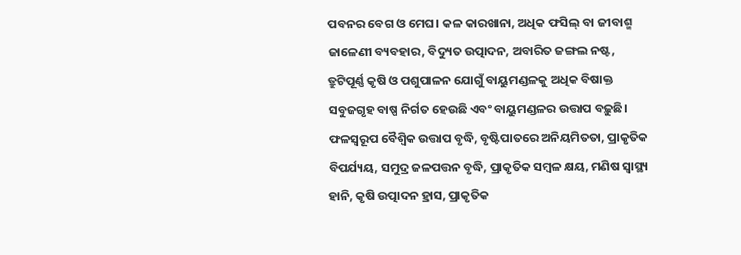ପବନର ବେଗ ଓ ମେଘ। କଳ କାରଖାନା, ଅଧିକ ଫସିଲ୍‌‌ ବା ଜୀବାଶ୍ମ ଜାଳେଣୀ ବ୍ୟବହାର, ବିଦ୍ୟୁତ ଉତ୍ପାଦନ, ଅବାରିତ ଜଙ୍ଗଲ ନଷ୍ଟ, ତ୍ରୁଟିପୂର୍ଣ୍ଣ କୃଷି ଓ ପଶୁପାଳନ ଯୋଗୁଁ ବାୟୁମଣ୍ଡଳକୁ ଅଧିକ ବିଷାକ୍ତ ସବୁଜଗୃହ ବାଷ୍ପ ନିର୍ଗତ ହେଉଛି ଏବଂ ବାୟୁମଣ୍ଡଳର ଉତ୍ତାପ ବଢ଼ୁଛି। ଫଳସ୍ୱରୂପ ବୈଶ୍ୱିକ ଉତ୍ତାପ ବୃଦ୍ଧି, ବୃଷ୍ଟିପାତରେ ଅନିୟମିତତା, ପ୍ରାକୃତିକ ବିପର୍ଯ୍ୟୟ, ସମୁଦ୍ର ଜଳପତ୍ତନ ବୃଦ୍ଧି, ପ୍ରାକୃତିକ ସମ୍ୱଳ କ୍ଷୟ, ମଣିଷ ସ୍ୱାସ୍ଥ୍ୟ ହାନି, କୃଷି ଉତ୍ପାଦନ ହ୍ରାସ, ପ୍ରାକୃତିକ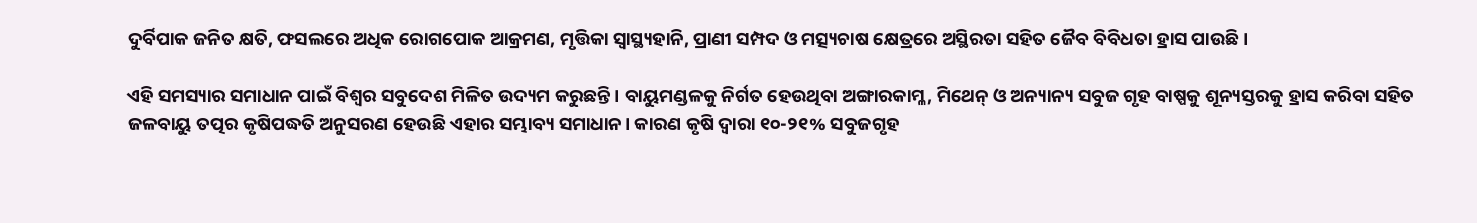ଦୁର୍ବିପାକ ଜନିତ କ୍ଷତି, ଫସଲରେ ଅଧିକ ରୋଗପୋକ ଆକ୍ରମଣ, ମୃତ୍ତିକା ସ୍ୱାସ୍ଥ୍ୟହାନି, ପ୍ରାଣୀ ସମ୍ପଦ ଓ ମତ୍ସ୍ୟଚାଷ କ୍ଷେତ୍ରରେ ଅସ୍ଥିରତା ସହିତ ଜୈବ ବିବିଧତା ହ୍ରାସ ପାଉଛି।

ଏହି ସମସ୍ୟାର ସମାଧାନ ପାଇଁ ବିଶ୍ୱର ସବୁଦେଶ ମିଳିତ ଉଦ୍ୟମ କରୁଛନ୍ତି। ବାୟୁମଣ୍ଡଳକୁ ନିର୍ଗତ ହେଉଥିବା ଅଙ୍ଗାରକାମ୍ଳ, ମିଥେନ୍‌‌ ଓ ଅନ୍ୟାନ୍ୟ ସବୁଜ ଗୃହ ବାଷ୍ପକୁ ଶୂନ୍ୟସ୍ତରକୁ ହ୍ରାସ କରିବା ସହିତ ଜଳବାୟୁ ତତ୍ପର କୃଷିପଦ୍ଧତି ଅନୁସରଣ ହେଉଛି ଏହାର ସମ୍ଭାବ୍ୟ ସମାଧାନ। କାରଣ କୃଷି ଦ୍ୱାରା ୧୦-୨୧% ସବୁଜଗୃହ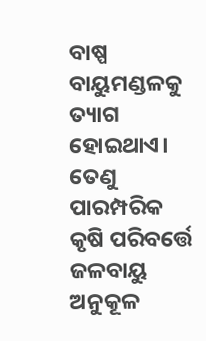ବାଷ୍ପ ବାୟୁମଣ୍ଡଳକୁ ତ୍ୟାଗ ହୋଇଥାଏ। ତେଣୁ ପାରମ୍ପରିକ କୃଷି ପରିବର୍ତ୍ତେ ଜଳବାୟୁ ଅନୁକୂଳ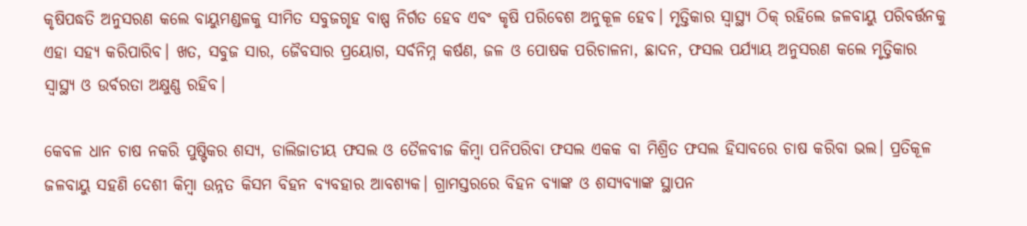କୃଷିପଦ୍ଧତି ଅନୁସରଣ କଲେ ବାୟୁମଣ୍ଡଳକୁ ସୀମିତ ସବୁଜଗୃହ ବାଷ୍ପ ନିର୍ଗତ ହେବ ଏବଂ କୃଷି ପରିବେଶ ଅନୁକୂଳ ହେବ। ମୃତ୍ତିକାର ସ୍ୱାସ୍ଥ୍ୟ ଠିକ୍‌‌ ରହିଲେ ଜଳବାୟୁ ପରିବର୍ତ୍ତନକୁ ଏହା ସହ୍ୟ କରିପାରିବ। ଖତ, ସବୁଜ ସାର, ଜୈବସାର ପ୍ରୟୋଗ, ସର୍ବନିମ୍ନ କର୍ଷଣ, ଜଳ ଓ ପୋଷକ ପରିଚାଳନା, ଛାଦନ, ଫସଲ ପର୍ଯ୍ୟାୟ ଅନୁସରଣ କଲେ ମୃତ୍ତିକାର ସ୍ୱାସ୍ଥ୍ୟ ଓ ଉର୍ବରତା ଅକ୍ଷୁଣ୍ଣ ରହିବ।

କେବଳ ଧାନ ଚାଷ ନକରି ପୁଷ୍ଟିକର ଶସ୍ୟ, ଡାଲିଜାତୀୟ ଫସଲ ଓ ତୈଳବୀଜ କିମ୍ୱା ପନିପରିବା ଫସଲ ଏକକ ବା ମିଶ୍ରିତ ଫସଲ ହିସାବରେ ଚାଷ କରିବା ଭଲ। ପ୍ରତିକୂଳ ଜଳବାୟୁ ସହଣି ଦେଶୀ କିମ୍ୱା ଉନ୍ନତ କିସମ ବିହନ ବ୍ୟବହାର ଆବଶ୍ୟକ। ଗ୍ରାମସ୍ତରରେ ବିହନ ବ୍ୟାଙ୍କ ଓ ଶସ୍ୟବ୍ୟାଙ୍କ ସ୍ଥାପନ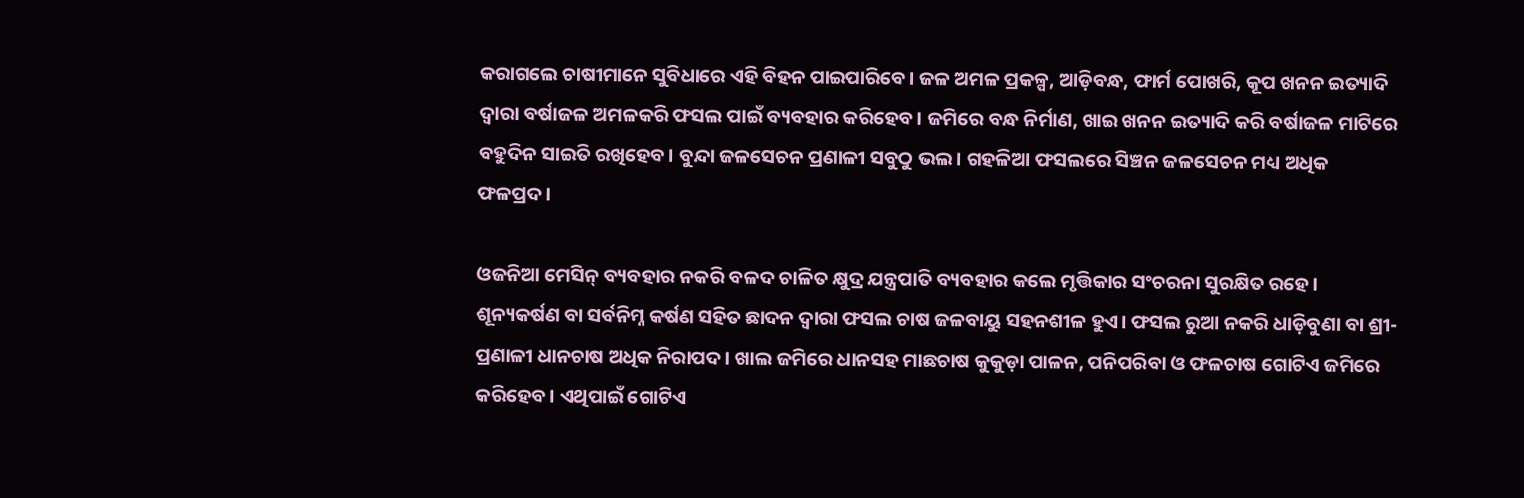କରାଗଲେ ଚାଷୀମାନେ ସୁବିଧାରେ ଏହି ବିହନ ପାଇପାରିବେ। ଜଳ ଅମଳ ପ୍ରକଳ୍ପ, ଆଡ଼ିବନ୍ଧ, ଫାର୍ମ ପୋଖରି, କୂପ ଖନନ ଇତ୍ୟାଦି ଦ୍ୱାରା ବର୍ଷାଜଳ ଅମଳକରି ଫସଲ ପାଇଁ ବ୍ୟବହାର କରିହେବ। ଜମିରେ ବନ୍ଧ ନିର୍ମାଣ, ଖାଇ ଖନନ ଇତ୍ୟାଦି କରି ବର୍ଷାଜଳ ମାଟିରେ ବହୁଦିନ ସାଇତି ରଖିହେବ। ବୁନ୍ଦା ଜଳସେଚନ ପ୍ରଣାଳୀ ସବୁଠୁ ଭଲ। ଗହଳିଆ ଫସଲରେ ସିଞ୍ଚନ ଜଳସେଚନ ମଧ୍ୟ ଅଧିକ ଫଳପ୍ରଦ।

ଓଜନିଆ ମେସିନ୍‌‌ ବ୍ୟବହାର ନକରି ବଳଦ ଚାଳିତ କ୍ଷୁଦ୍ର ଯନ୍ତ୍ରପାତି ବ୍ୟବହାର କଲେ ମୃତ୍ତିକାର ସଂଚରନା ସୁରକ୍ଷିତ ରହେ। ଶୂନ୍ୟକର୍ଷଣ ବା ସର୍ବନିମ୍ନ କର୍ଷଣ ସହିତ ଛାଦନ ଦ୍ୱାରା ଫସଲ ଚାଷ ଜଳବାୟୁ ସହନଶୀଳ ହୁଏ। ଫସଲ ରୁଆ ନକରି ଧାଡ଼ିବୁଣା ବା ଶ୍ରୀ- ପ୍ରଣାଳୀ ଧାନଚାଷ ଅଧିକ ନିରାପଦ। ଖାଲ ଜମିରେ ଧାନସହ ମାଛଚାଷ କୁକୁଡ଼ା ପାଳନ, ପନିପରିବା ଓ ଫଳଚାଷ ଗୋଟିଏ ଜମିରେ କରିହେବ। ଏଥିପାଇଁ ଗୋଟିଏ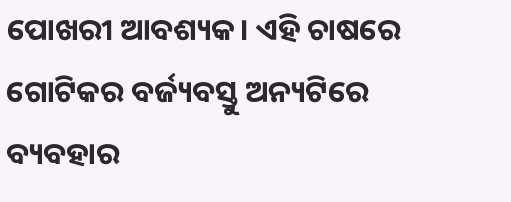ପୋଖରୀ ଆବଶ୍ୟକ। ଏହି ଚାଷରେ ଗୋଟିକର ବର୍ଜ୍ୟବସ୍ତୁ ଅନ୍ୟଟିରେ ବ୍ୟବହାର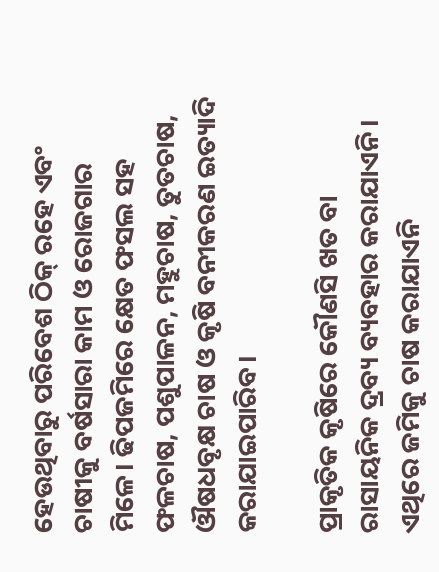ହେଉଥିବାରୁ ପରିବେଶ ଠିକ୍‌‌ ରହେ ଏବଂ ଚାଷୀକୁ ବର୍ଷସାରା କାମ ଓ ରୋଜଗାର ମିଳେ। ଢିପଜମିରେ କ୍ଷେତ ଫସଲ ସହ ଫଳଚାଷ, ପଶୁପାଳନ, ମହୁଚାଷ, ତୁତଚାଷ, ଔଷଧବୃକ୍ଷ ଚାଷ ଓ କୃଷି ବନୀକରଣ ଇତ୍ୟାଦି କରାଯାଇପାରିବ।

ପ୍ରାକୃତିକ କୃଷିରେ କୌଣସି ଖତ ବା ରାସାୟନିକ ଦ୍ରବ୍ୟ ବ୍ୟବହାର କରାଯାଏନି। ଏଥିରେ ଜମିକୁ ଚାଷ କରାଯାଏନି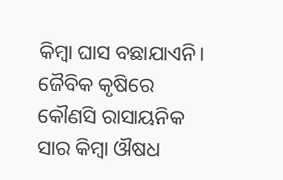କିମ୍ୱା ଘାସ ବଛାଯାଏନି। ଜୈବିକ କୃଷିରେ କୌଣସି ରାସାୟନିକ ସାର କିମ୍ୱା ଔଷଧ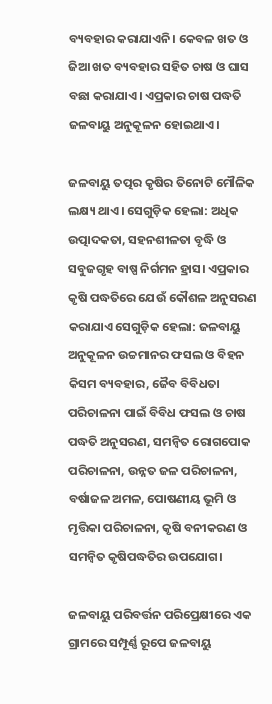ବ୍ୟବହାର କରାଯାଏନି। କେବଳ ଖତ ଓ ଜିଆ ଖତ ବ୍ୟବହାର ସହିତ ଚାଷ ଓ ଘାସ ବଛା କରାଯାଏ। ଏପ୍ରକାର ଚାଷ ପଦ୍ଧତି ଜଳବାୟୁ ଅନୁକୂଳନ ହୋଇଥାଏ।

ଜଳବାୟୁ ତତ୍ପର କୃଷିର ତିନୋଟି ମୌଳିକ ଲକ୍ଷ୍ୟ ଥାଏ। ସେଗୁଡ଼ିକ ହେଲା: ଅଧିକ ଉତ୍ପାଦକତା, ସହନଶୀଳତା ବୃଦ୍ଧି ଓ ସବୁଜଗୃହ ବାଷ୍ପ ନିର୍ଗମନ ହ୍ରାସ। ଏପ୍ରକାର କୃଷି ପଦ୍ଧତିରେ ଯେଉଁ କୌଶଳ ଅନୁସରଣ କରାଯାଏ ସେଗୁଡ଼ିକ ହେଲା: ଜଳବାୟୁ ଅନୁକୂଳନ ଉଚ୍ଚମାନର ଫସଲ ଓ ବିହନ କିସମ ବ୍ୟବହାର, ଜୈବ ବିବିଧତା ପରିଚାଳନା ପାଇଁ ବିବିଧ ଫସଲ ଓ ଚାଷ ପଦ୍ଧତି ଅନୁସରଣ, ସମନ୍ୱିତ ରୋଗପୋକ ପରିଚାଳନା, ଉନ୍ନତ ଜଳ ପରିଚାଳନା, ବର୍ଷାଜଳ ଅମଳ, ପୋଷଣୀୟ ଭୂମି ଓ ମୃତ୍ତିକା ପରିଚାଳନା, କୃଷି ବନୀକରଣ ଓ ସମନ୍ୱିତ କୃଷିପଦ୍ଧତିର ଉପଯୋଗ।

ଜଳବାୟୁ ପରିବର୍ତ୍ତନ ପରିପ୍ରେକ୍ଷୀରେ ଏକ ଗ୍ରାମରେ ସମ୍ପୂର୍ଣ୍ଣ ରୂପେ ଜଳବାୟୁ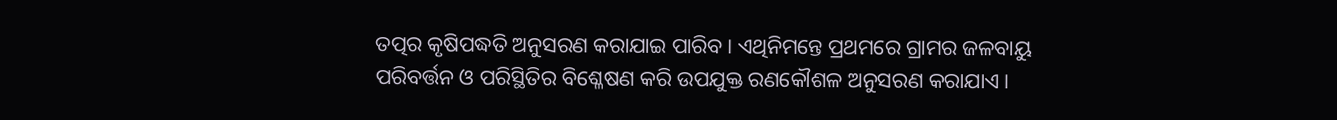ତତ୍ପର କୃଷିପଦ୍ଧତି ଅନୁସରଣ କରାଯାଇ ପାରିବ। ଏଥିନିମନ୍ତେ ପ୍ରଥମରେ ଗ୍ରାମର ଜଳବାୟୁ ପରିବର୍ତ୍ତନ ଓ ପରିସ୍ଥିତିର ବିଶ୍ଳେଷଣ କରି ଉପଯୁକ୍ତ ରଣକୌଶଳ ଅନୁସରଣ କରାଯାଏ।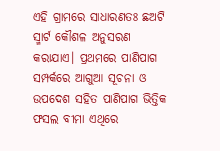ଏହି ଗ୍ରାମରେ ସାଧାରଣତଃ ଛଅଟି ସ୍ମାର୍ଟ କୌଶଳ ଅନୁସରଣ କରାଯାଏ। ପ୍ରଥମରେ ପାଣିପାଗ ସମ୍ପର୍କରେ ଆଗୁଆ ସୂଚନା ଓ ଉପଦେଶ ସହିତ ପାଣିପାଗ ଭିତ୍ତିକ ଫସଲ ବୀମା ଏଥିରେ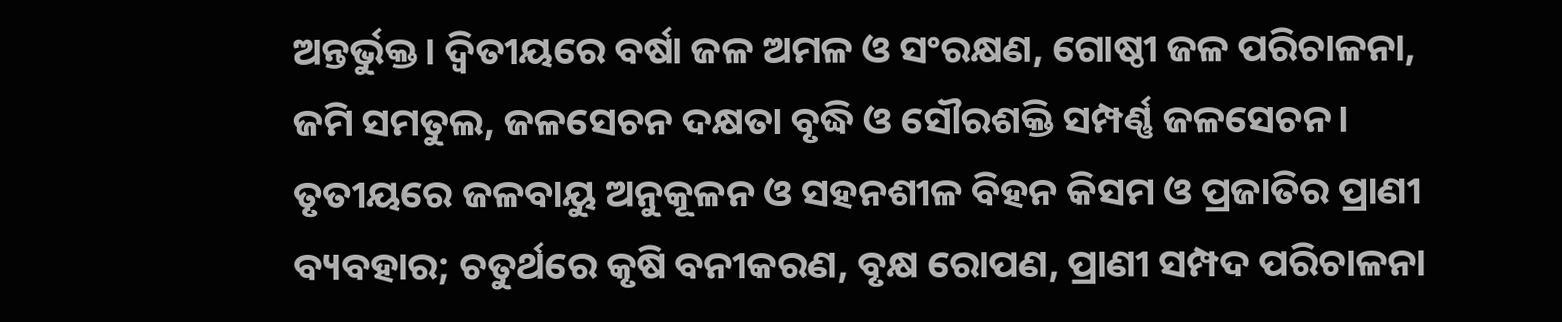ଅନ୍ତର୍ଭୁକ୍ତ। ଦ୍ୱିତୀୟରେ ବର୍ଷା ଜଳ ଅମଳ ଓ ସଂରକ୍ଷଣ, ଗୋଷ୍ଠୀ ଜଳ ପରିଚାଳନା, ଜମି ସମତୁଲ, ଜଳସେଚନ ଦକ୍ଷତା ବୃଦ୍ଧି ଓ ସୌରଶକ୍ତି ସମ୍ପର୍ଣ୍ଣ ଜଳସେଚନ। ତୃତୀୟରେ ଜଳବାୟୁ ଅନୁକୂଳନ ଓ ସହନଶୀଳ ବିହନ କିସମ ଓ ପ୍ରଜାତିର ପ୍ରାଣୀ ବ୍ୟବହାର; ଚତୁର୍ଥରେ କୃଷି ବନୀକରଣ, ବୃକ୍ଷ ରୋପଣ, ପ୍ରାଣୀ ସମ୍ପଦ ପରିଚାଳନା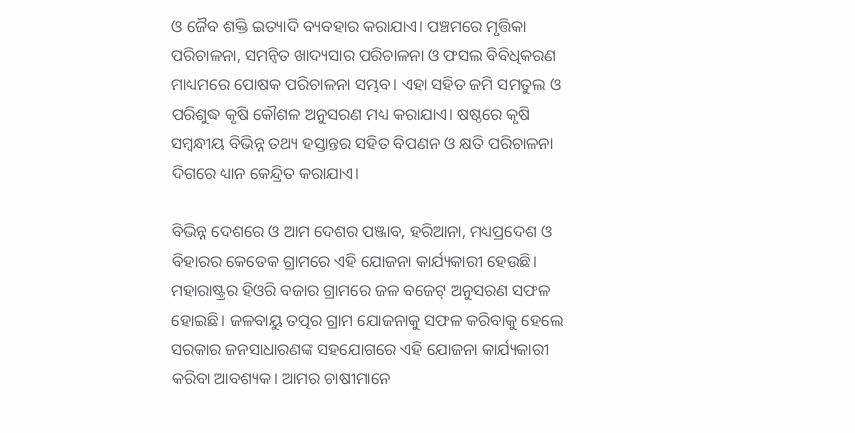ଓ ଜୈବ ଶକ୍ତି ଇତ୍ୟାଦି ବ୍ୟବହାର କରାଯାଏ। ପଞ୍ଚମରେ ମୃତ୍ତିକା ପରିଚାଳନା, ସମନ୍ୱିତ ଖାଦ୍ୟସାର ପରିଚାଳନା ଓ ଫସଲ ବିବିଧିକରଣ ମାଧ୍ୟମରେ ପୋଷକ ପରିଚାଳନା ସମ୍ଭବ। ଏହା ସହିତ ଜମି ସମତୁଲ ଓ ପରିଶୁଦ୍ଧ କୃଷି କୌଶଳ ଅନୁସରଣ ମଧ୍ୟ କରାଯାଏ। ଷଷ୍ଠରେ କୃଷି ସମ୍ୱନ୍ଧୀୟ ବିଭିନ୍ନ ତଥ୍ୟ ହସ୍ତାନ୍ତର ସହିତ ବିପଣନ ଓ କ୍ଷତି ପରିଚାଳନା ଦିଗରେ ଧ୍ୟାନ କେନ୍ଦ୍ରିତ କରାଯାଏ।

ବିଭିନ୍ନ ଦେଶରେ ଓ ଆମ ଦେଶର ପଞ୍ଜାବ, ହରିଆନା, ମଧ୍ୟପ୍ରଦେଶ ଓ ବିହାରର କେତେକ ଗ୍ରାମରେ ଏହି ଯୋଜନା କାର୍ଯ୍ୟକାରୀ ହେଉଛି। ମହାରାଷ୍ଟ୍ରର ହିଓରି ବଜାର ଗ୍ରାମରେ ଜଳ ବଜେଟ୍‌‌ ଅନୁସରଣ ସଫଳ ହୋଇଛି। ଜଳବାୟୁ ତତ୍ପର ଗ୍ରାମ ଯୋଜନାକୁ ସଫଳ କରିବାକୁ ହେଲେ ସରକାର ଜନସାଧାରଣଙ୍କ ସହଯୋଗରେ ଏହି ଯୋଜନା କାର୍ଯ୍ୟକାରୀ କରିବା ଆବଶ୍ୟକ। ଆମର ଚାଷୀମାନେ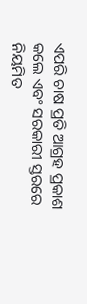ଏପରି ଚାଷ ପ୍ରତି ଆଗ୍ରହ ପ୍ରକାଶ କଲେ ଏବଂ ସରକାରୀ ସ୍ତରରେ ନିୟମିତ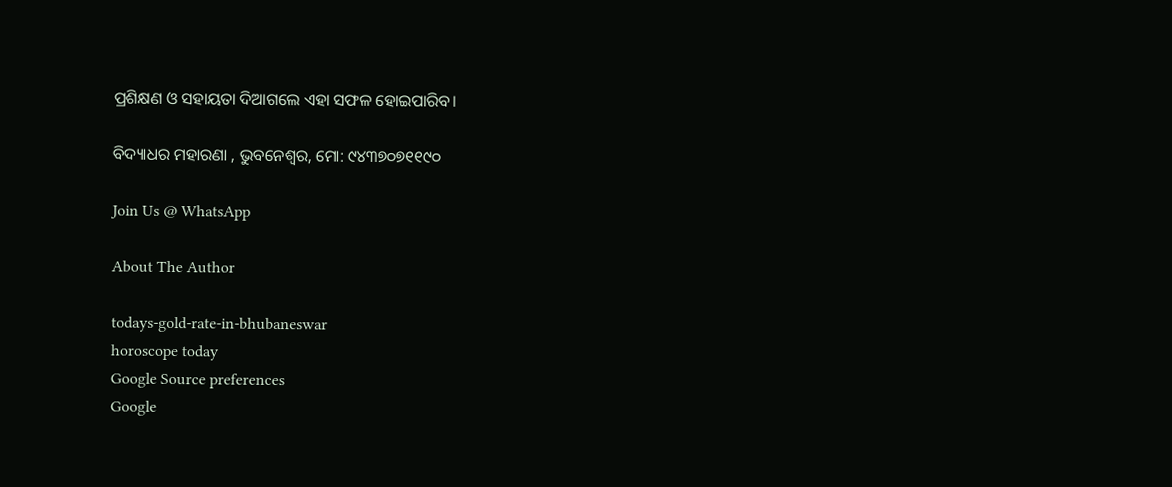ପ୍ରଶିକ୍ଷଣ ଓ ସହାୟତା ଦିଆଗଲେ ଏହା ସଫଳ ହୋଇପାରିବ।

ବିଦ୍ୟାଧର ମହାରଣା , ଭୁବନେଶ୍ୱର, ମୋ: ୯୪୩୭୦୭୧୧୯୦

Join Us @ WhatsApp

About The Author

todays-gold-rate-in-bhubaneswar
horoscope today
Google Source preferences
Google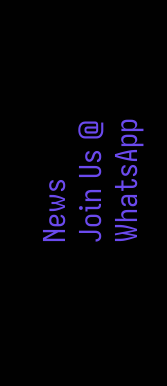News
Join Us @ WhatsApp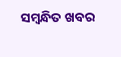ସମ୍ବନ୍ଧିତ ଖବର